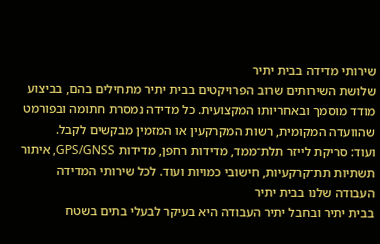שירותי מדידה בבית יתיר
שלושת השירותים שרוב הפרויקטים בבית יתיר מתחילים בהם, בביצוע מודד מוסמך ובאחריותו המקצועית. כל מדידה נמסרת חתומה ובפורמט שהוועדה המקומית, רשות המקרקעין או המזמין מבקשים לקבל.
ועוד: סריקת לייזר תלת־ממד, מדידות רחפן, מדידות GPS/GNSS, איתור תשתיות תת־קרקעיות, חישובי כמויות ועוד. לכל שירותי המדידה
העבודה שלנו בבית יתיר
בבית יתיר ובחבל יתיר העבודה היא בעיקר לבעלי בתים בשטח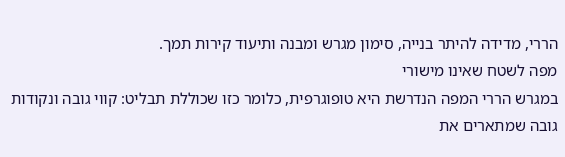הררי, מדידה להיתר בנייה, סימון מגרש ומבנה ותיעוד קירות תמך.
מפה לשטח שאינו מישורי
במגרש הררי המפה הנדרשת היא טופוגרפית, כלומר כזו שכוללת תבליט: קווי גובה ונקודות גובה שמתארים את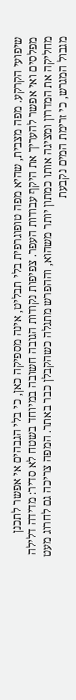שיפועי הקרקע. מפה מצבית, שהיא מפה טופוגרפית בלי תבליט, אינה מספיקה כאן, כי בלי הגבהים אי אפשר לתכנן מפלסים ואי אפשר להעריך את היקף עבודות העפר. צפיפות נקודות הגובה חשובה במיוחד בשטח לא סדיר: מדידה דלילה מחליקה את המדרון ומציגה אותו כמתון יותר משהוא, וההפרש מתגלה כשהקבלן כבר באתר. המפה צריכה גם לחרוג מעט מגבול המגרש, כי זרימת המים נקבעת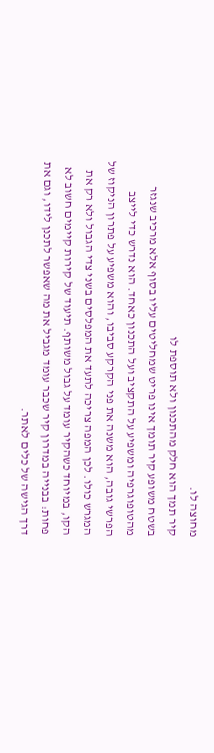מחוצה לו.
קיר תמך הוא חלק מהתכנון ולא תוספת לו
בשטח משופע קיר תומך אינו פריט שמחליטים עליו בסוף אלא מרכיב שנגזר מהטופוגרפיה ומשפיע על התקציב ועל התכנון כאחד. הוא נדרש כדי לייצב הפרשי גובה, הוא משנה את פני הקרקע סביבו, והוא משפיע על פתרון הניקוז של המגרש כולו. לכן המפה צריכה לתעד את המפלסים בשני צדי הגבול ולא רק את הקו, במיוחד כשהקיר עומד על גבול משותף. תיעוד של קירות קיימים חשוב לא פחות: בבנייה במדרון קיר שכבר עומד מגביל את מה שאפשר לתכנן לידו, וגם את דרך הגישה של כלים לאתר.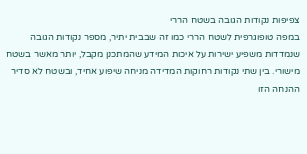צפיפות נקודות הגובה בשטח הררי
במפה טופוגרפית לשטח הררי כמו זה שבבית יתיר, מספר נקודות הגובה שנמדדות משפיע ישירות על איכות המידע שהמתכנן מקבל, יותר מאשר בשטח מישורי. בין שתי נקודות רחוקות המדידה מניחה שיפוע אחיד, ובשטח לא סדיר ההנחה הזו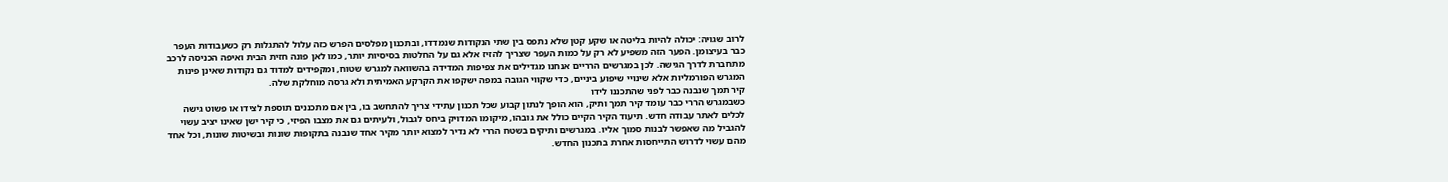לרוב שגויה: יכולה להיות בליטה או שקע קטן שלא נתפס בין שתי הנקודות שנמדדו, ובתכנון מפלסים הפרש כזה עלול להתגלות רק כשעבודות העפר כבר בעיצומן. הפער הזה משפיע לא רק על כמות העפר שצריך להזיז אלא גם על החלטות בסיסיות יותר, כמו לאן פונה חזית הבית ואיפה הכניסה לרכב מתחברת לדרך הגישה. לכן במגרשים הרריים אנחנו מגדילים את צפיפות המדידה בהשוואה למגרש שטוח, ומקפידים למדוד גם נקודות שאינן פינות המגרש הפורמליות אלא שינויי שיפוע ביניים, כדי שקווי הגובה במפה ישקפו את הקרקע האמיתית ולא גרסה מוחלקת שלה.
קיר תמך שנבנה כבר לפני שהתכננו לידו
כשבמגרש הררי כבר עומד קיר תמך ותיק, הוא הופך לנתון קבוע שכל תכנון עתידי צריך להתחשב בו, בין אם מתכננים תוספת לצידו או פשוט גישה לכלים לאתר עבודה חדש. תיעוד הקיר הקיים כולל את גובהו, מיקומו המדויק ביחס לגבול, ולעיתים גם את מצבו הפיזי, כי קיר ישן שאינו יציב עשוי להגביל מה שאפשר לבנות סמוך אליו. במגרשים ותיקים בשטח הררי לא נדיר למצוא יותר מקיר אחד שנבנה בתקופות שונות ובשיטות שונות, וכל אחד מהם עשוי לדרוש התייחסות אחרת בתכנון החדש.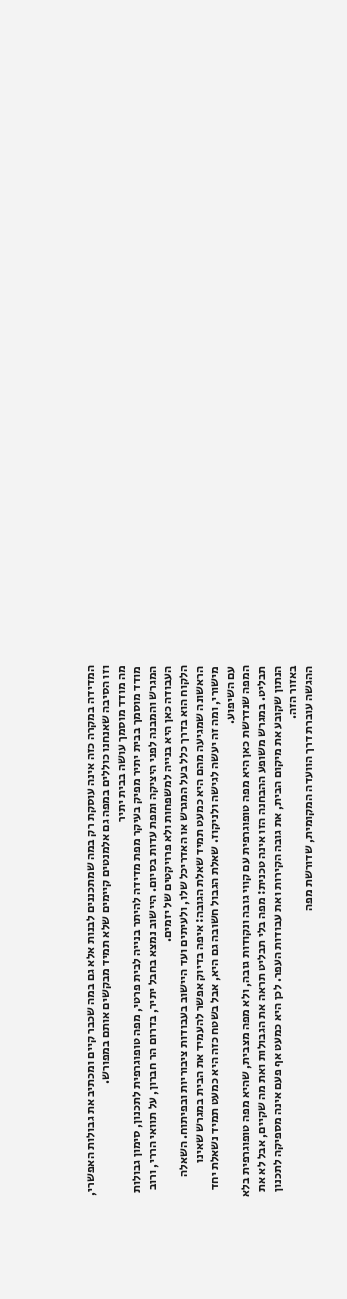המדידה במקרה כזה אינה עוסקת רק במה שמתכננים לבנות אלא גם במה שכבר קיים ומכתיב את גבולות האפשרי, וזו הסיבה שאנחנו כוללים במפה גם אלמנטים קיימים שלא תמיד מבקשים אותם במפורש.
מה מודד מוסמך עושה בבית יתיר
מודד מוסמך בבית יתיר מפיק בעיקר מפת מדידה להיתר בנייה לבית פרטי, מפה טופוגרפית לתכנון, סימון גבולות המגרש והמבנה לפני היציקה ומפת עדות בסיום. היישוב נמצא בחבל יתיר, בדרום הר חברון, על תוואי הררי, ורוב העבודה כאן היא בנייה למשפחות ולא פרויקטים של יזמים.
הלקוח הוא בדרך כלל בעל המגרש או האדריכל שלו, ולעיתים ועד היישוב בעבודות ציבוריות ובפיתוח. השאלה הראשונה שמגיעה מהם היא כמעט תמיד שאלת הגובה: איפה בדיוק אפשר להעמיד את הבית במגרש שאינו מישורי, ומה זה יעשה לגישה ולניקוז. שאלת הגבול חשובה גם היא, אבל בשטח כזה היא כמעט תמיד נשאלת יחד עם השיפוע.
המפה שנדרשת כאן היא מפה טופוגרפית עם קווי גובה ונקודות גובה, ולא מפה מצבית, שהיא מפה טופוגרפית בלא תבליט. במגרש משופע ההבחנה הזו אינה טכנית: מפה בלי תבליט תראה את הגבולות ואת מה שקיים, אבל לא את הנתון שקובע את מיקום הבית, את גובה הקירות ואת עבודות העפר. לכן היא כמעט אף פעם אינה מספיקה לתכנון באזור הזה.
ההגשה עוברת דרך הוועדה המקומית, שדורשת מפה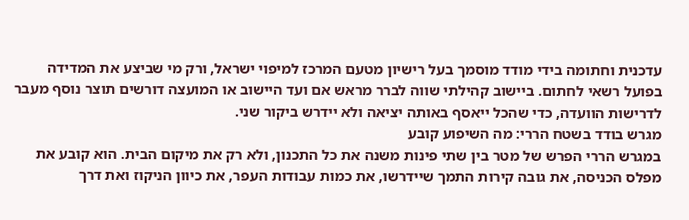עדכנית וחתומה בידי מודד מוסמך בעל רישיון מטעם המרכז למיפוי ישראל, ורק מי שביצע את המדידה בפועל רשאי לחתום. ביישוב קהילתי שווה לברר מראש אם ועד היישוב או המועצה דורשים תוצר נוסף מעבר לדרישות הוועדה, כדי שהכל ייאסף באותה יציאה ולא יידרש ביקור שני.
מגרש בודד בשטח הררי: מה השיפוע קובע
במגרש הררי הפרש של מטר בין שתי פינות משנה את כל התכנון, ולא רק את מיקום הבית. הוא קובע את מפלס הכניסה, את גובה קירות התמך שיידרשו, את כמות עבודות העפר, את כיוון הניקוז ואת דרך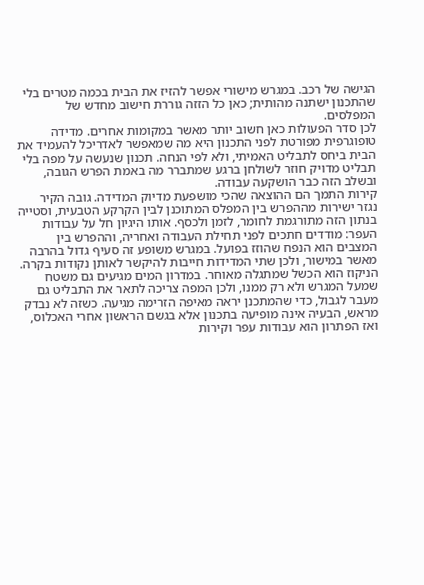הגישה של רכב. במגרש מישורי אפשר להזיז את הבית בכמה מטרים בלי שהתכנון ישתנה מהותית; כאן כל הזזה גוררת חישוב מחדש של המפלסים.
לכן סדר הפעולות כאן חשוב יותר מאשר במקומות אחרים. מדידה טופוגרפית מפורטת לפני התכנון היא מה שמאפשר לאדריכל להעמיד את הבית ביחס לתבליט האמיתי, ולא לפי הנחה. תכנון שנעשה על מפה בלי תבליט מדויק חוזר לשולחן ברגע שמתברר מה באמת הפרש הגובה, ובשלב הזה כבר הושקעה עבודה.
קירות התמך הם ההוצאה שהכי מושפעת מדיוק המדידה. גובה הקיר נגזר ישירות מההפרש בין המפלס המתוכנן לבין הקרקע הטבעית, וסטייה בנתון הזה מתורגמת לחומר, לזמן ולכסף. אותו היגיון חל על עבודות העפר: מודדים חתכים לפני תחילת העבודה ואחריה, וההפרש בין המצבים הוא הנפח שהוזז בפועל. במגרש משופע זה סעיף גדול בהרבה מאשר במישור, ולכן שתי המדידות חייבות להיקשר לאותן נקודות בקרה.
הניקוז הוא הכשל שמתגלה מאוחר. במדרון המים מגיעים גם משטח שמעל המגרש ולא רק ממנו, ולכן המפה צריכה לתאר את התבליט גם מעבר לגבול, כדי שהמתכנן יראה מאיפה הזרימה מגיעה. כשזה לא נבדק מראש, הבעיה אינה מופיעה בתכנון אלא בגשם הראשון אחרי האכלוס, ואז הפתרון הוא עבודות עפר וקירות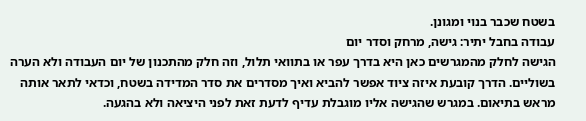בשטח שכבר בנוי ומגונן.
עבודה בחבל יתיר: גישה, מרחק וסדר יום
הגישה לחלק מהמגרשים כאן היא בדרך עפר או בתוואי תלול, וזה חלק מהתכנון של יום העבודה ולא הערה בשוליים. הדרך קובעת איזה ציוד אפשר להביא ואיך מסדרים את סדר המדידה בשטח, וכדאי לתאר אותה מראש בתיאום. במגרש שהגישה אליו מוגבלת עדיף לדעת זאת לפני היציאה ולא בהגעה.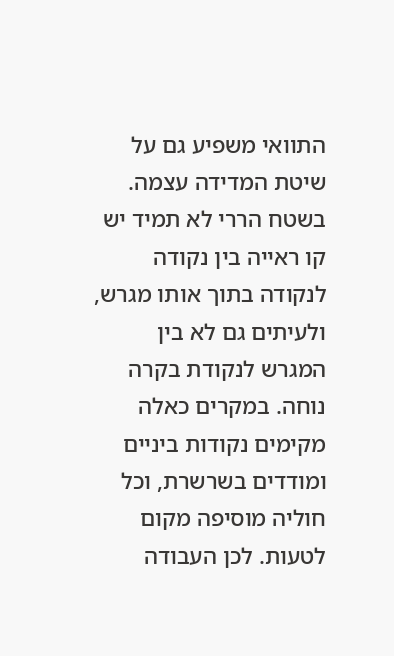התוואי משפיע גם על שיטת המדידה עצמה. בשטח הררי לא תמיד יש קו ראייה בין נקודה לנקודה בתוך אותו מגרש, ולעיתים גם לא בין המגרש לנקודת בקרה נוחה. במקרים כאלה מקימים נקודות ביניים ומודדים בשרשרת, וכל חוליה מוסיפה מקום לטעות. לכן העבודה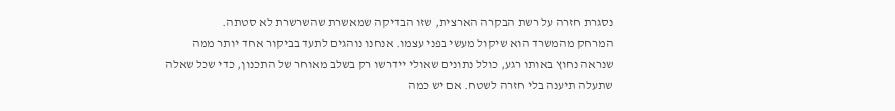נסגרת חזרה על רשת הבקרה הארצית, שזו הבדיקה שמאשרת שהשרשרת לא סטתה.
המרחק מהמשרד הוא שיקול מעשי בפני עצמו. אנחנו נוהגים לתעד בביקור אחד יותר ממה שנראה נחוץ באותו רגע, כולל נתונים שאולי יידרשו רק בשלב מאוחר של התכנון, כדי שכל שאלה שתעלה תיענה בלי חזרה לשטח. אם יש כמה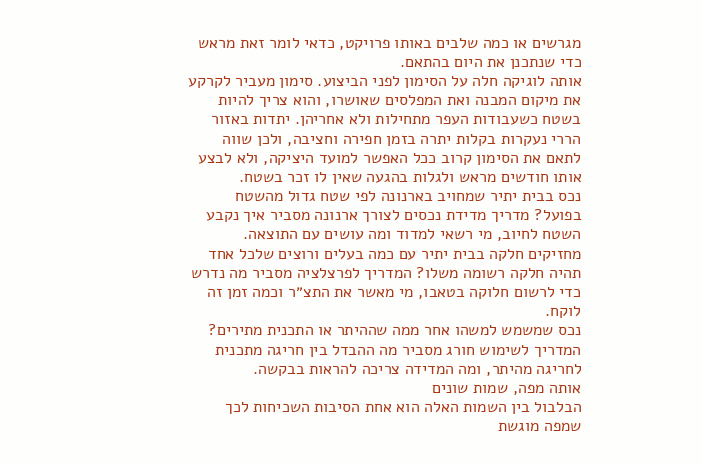מגרשים או כמה שלבים באותו פרויקט, כדאי לומר זאת מראש כדי שנתכנן את היום בהתאם.
אותה לוגיקה חלה על הסימון לפני הביצוע. סימון מעביר לקרקע את מיקום המבנה ואת המפלסים שאושרו, והוא צריך להיות בשטח כשעבודות העפר מתחילות ולא אחריהן. יתדות באזור הררי נעקרות בקלות יתרה בזמן חפירה וחציבה, ולכן שווה לתאם את הסימון קרוב ככל האפשר למועד היציקה, ולא לבצע אותו חודשים מראש ולגלות בהגעה שאין לו זכר בשטח.
נכס בבית יתיר שמחויב בארנונה לפי שטח גדול מהשטח בפועל? מדריך מדידת נכסים לצורך ארנונה מסביר איך נקבע השטח לחיוב, מי רשאי למדוד ומה עושים עם התוצאה.
מחזיקים חלקה בבית יתיר עם כמה בעלים ורוצים שלכל אחד תהיה חלקה רשומה משלו? המדריך לפרצלציה מסביר מה נדרש כדי לרשום חלוקה בטאבו, מי מאשר את התצ״ר וכמה זמן זה לוקח.
נכס שמשמש למשהו אחר ממה שההיתר או התכנית מתירים? המדריך לשימוש חורג מסביר מה ההבדל בין חריגה מתכנית לחריגה מהיתר, ומה המדידה צריכה להראות בבקשה.
אותה מפה, שמות שונים
הבלבול בין השמות האלה הוא אחת הסיבות השכיחות לכך שמפה מוגשת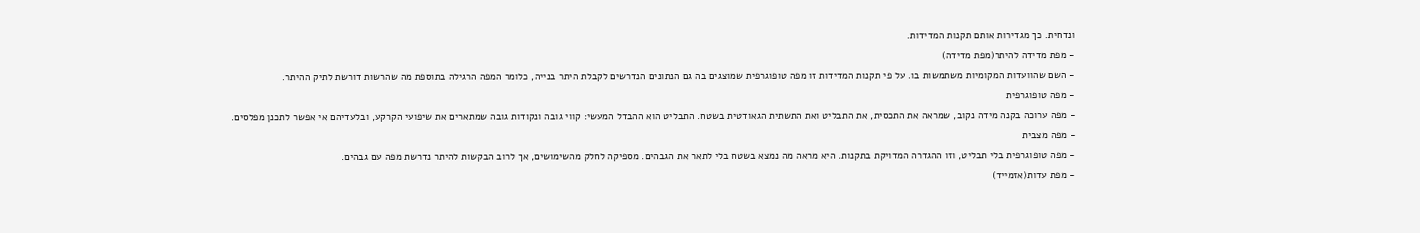ונדחית. כך מגדירות אותם תקנות המדידות.
- מפת מדידה להיתר(מפת מדידה)
- השם שהוועדות המקומיות משתמשות בו. על פי תקנות המדידות זו מפה טופוגרפית שמוצגים בה גם הנתונים הנדרשים לקבלת היתר בנייה, כלומר המפה הרגילה בתוספת מה שהרשות דורשת לתיק ההיתר.
- מפה טופוגרפית
- מפה ערוכה בקנה מידה נקוב, שמראה את התכסית, את התבליט ואת התשתית הגאודטית בשטח. התבליט הוא ההבדל המעשי: קווי גובה ונקודות גובה שמתארים את שיפועי הקרקע, ובלעדיהם אי אפשר לתכנן מפלסים.
- מפה מצבית
- מפה טופוגרפית בלי תבליט, וזו ההגדרה המדויקת בתקנות. היא מראה מה נמצא בשטח בלי לתאר את הגבהים. מספיקה לחלק מהשימושים, אך לרוב הבקשות להיתר נדרשת מפה עם גבהים.
- מפת עדות(אזמייד)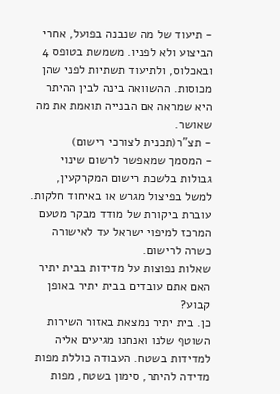- תיעוד של מה שנבנה בפועל, אחרי הביצוע ולא לפניו. משמשת בטופס 4 ובאכלוס, ולתיעוד תשתיות לפני שהן מכוסות. ההשוואה בינה לבין ההיתר היא שמראה אם הבנייה תואמת את מה שאושר.
- תצ"ר(תכנית לצורכי רישום)
- המסמך שמאפשר לרשום שינוי גבולות בלשכת רישום המקרקעין, למשל בפיצול מגרש או באיחוד חלקות. עוברת ביקורת של מודד מבקר מטעם המרכז למיפוי ישראל עד לאישורה כשרה לרישום.
שאלות נפוצות על מדידות בבית יתיר
האם אתם עובדים בבית יתיר באופן קבוע?
כן. בית יתיר נמצאת באזור השירות השוטף שלנו ואנחנו מגיעים אליה למדידות בשטח. העבודה כוללת מפות מדידה להיתר, סימון בשטח, מפות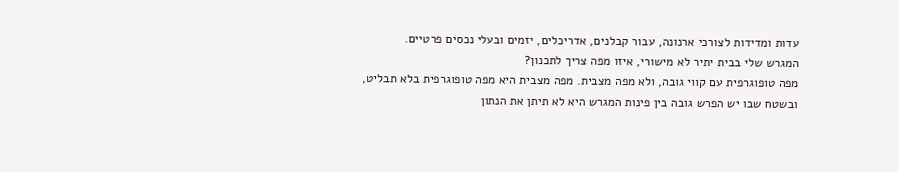עדות ומדידות לצורכי ארנונה, עבור קבלנים, אדריכלים, יזמים ובעלי נכסים פרטיים.
המגרש שלי בבית יתיר לא מישורי, איזו מפה צריך לתכנון?
מפה טופוגרפית עם קווי גובה, ולא מפה מצבית. מפה מצבית היא מפה טופוגרפית בלא תבליט, ובשטח שבו יש הפרש גובה בין פינות המגרש היא לא תיתן את הנתון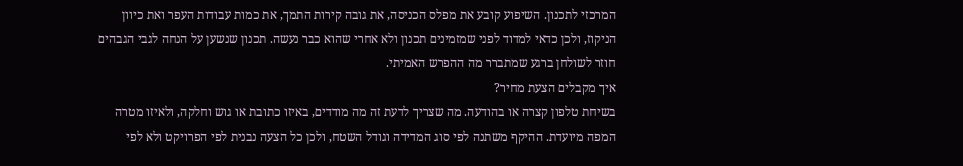המרכזי לתכנון. השיפוע קובע את מפלס הכניסה, את גובה קירות התמך, את כמות עבודות העפר ואת כיוון הניקוז, ולכן כדאי למדוד לפני שמזמינים תכנון ולא אחרי שהוא כבר נעשה. תכנון שנשען על הנחה לגבי הגבהים חוזר לשולחן ברגע שמתברר מה ההפרש האמיתי.
איך מקבלים הצעת מחיר?
בשיחת טלפון קצרה או בהודעה. מה שצריך לדעת זה מה מודדים, באיזו כתובת או גוש וחלקה, ולאיזו מטרה המפה מיועדת. ההיקף משתנה לפי סוג המדידה וגודל השטח, ולכן כל הצעה נבנית לפי הפרויקט ולא לפי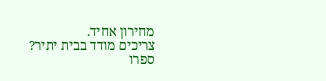מחירון אחיד.
צריכים מודד בבית יתיר?
ספרו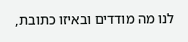לנו מה מודדים ובאיזו כתובת,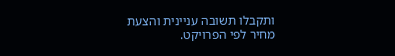ותקבלו תשובה עניינית והצעת מחיר לפי הפרויקט.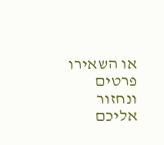או השאירו פרטים ונחזור אליכם